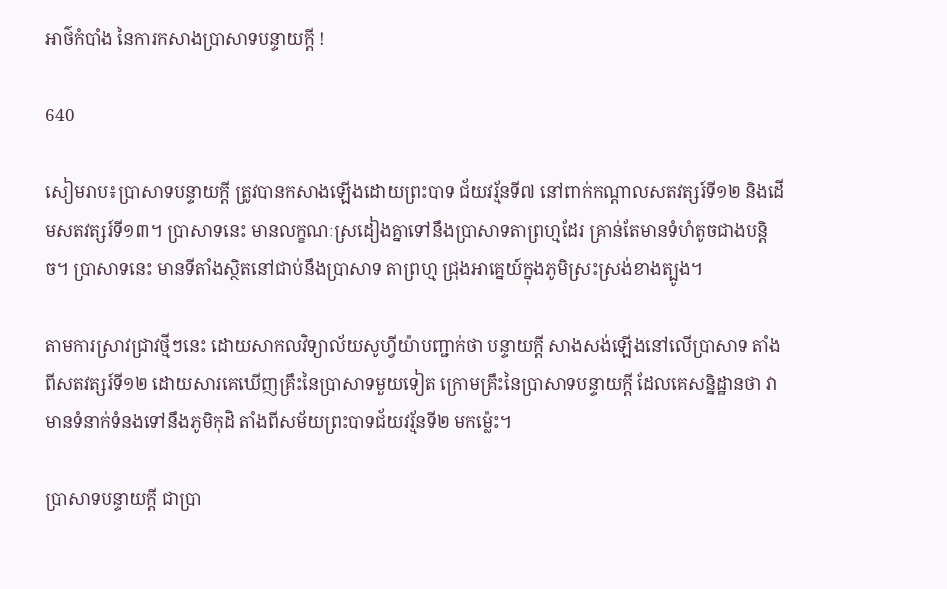អាថ៌កំបាំង នៃការកសាងប្រាសាទបន្ទាយក្តី !

640

សៀមរាប៖ប្រាសាទបន្ទាយក្តី ត្រូវបានកសាងឡើងដោយព្រះបាទ ជ័យវរ្ម័នទី៧ នៅពាក់កណ្តាលសតវត្សរ៍ទី១២ និងដើមសតវត្សរ៍ទី១៣។ ប្រាសាទនេះ មានលក្ខណៈស្រដៀងគ្នាទៅនឹងប្រាសាទតាព្រហ្មដែរ គ្រាន់តែមានទំហំតូចជាងបន្តិច។ ប្រាសាទនេះ មានទីតាំងស្ថិតនៅជាប់នឹងប្រាសាទ តាព្រហ្ម ជ្រុងអាគ្នេយ៍ក្នុងភូមិស្រះស្រង់ខាងត្បូង។

តាមការស្រាវជ្រាវថ្មីៗនេះ ដោយសាកលវិទ្យាល័យសូហ្វីយ៉ាបញ្ជាក់ថា បន្ទាយក្តី សាងសង់ឡើងនៅលើប្រាសាទ តាំងពីសតវត្សរ៍ទី១២ ដោយសារគេឃើញគ្រឹះនៃប្រាសាទមួយទៀត ក្រោមគ្រឹះនៃប្រាសាទបន្ទាយក្តី ដែលគេសន្និដ្ឋានថា វាមានទំនាក់ទំនងទៅនឹងភូមិកុដិ តាំងពីសម័យព្រះបាទជ័យវរ្ម័នទី២ មកម្ល៉េះ។

ប្រាសាទបន្ទាយក្តី ជាប្រា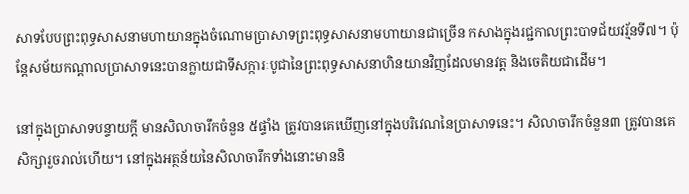សាទបែបព្រះពុទ្ធសាសនាមហាយានក្នុងចំណោមប្រាសាទព្រះពុទ្ធសាសនាមហាយានជាច្រើន កសាងក្នុងរជ្ជកាលព្រះបាទជ័យវរ្ម័នទី៧។ ប៉ុន្តែសម័យកណ្តាលប្រាសាទនេះបានក្លាយជាទីសក្ការៈបូជានៃព្រះពុទ្ធសាសនាហិនយានវិញដែលមានវត្ត និងចេតិយជាដើម។

នៅក្នុងប្រាសាទបន្ទាយក្តី មានសិលាចារឹកចំនួន ៥ផ្ទាំង ត្រូវបានគេឃើញនៅក្នុងបរិវេណនៃប្រាសាទនេះ។ សិលាចារឹកចំនួន៣ ត្រូវបានគេសិក្សារួចរាល់ហើយ។ នៅក្នុងអត្ថន័យនៃសិលាចារឹកទាំងនោះមាននិ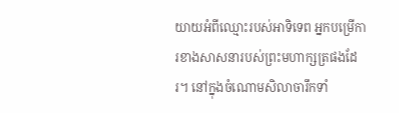យាយអំពីឈ្មោះរបស់អាទិទេព អ្នកបម្រើការខាងសាសនារបស់ព្រះមហាក្សត្រផងដែរ។ នៅក្នុងចំណោមសិលាចារឹកទាំ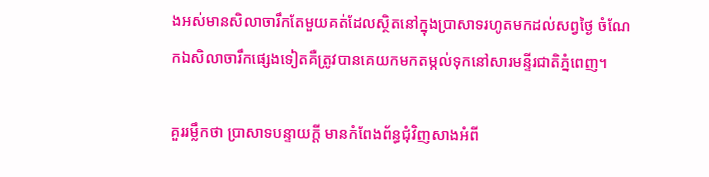ងអស់មានសិលាចារឹកតែមួយគត់ដែលស្ថិតនៅក្នុងប្រាសាទរហូតមកដល់សព្វថ្ងៃ ចំណែកឯសិលាចារឹកផ្សេងទៀតគឺត្រូវបានគេយកមកតម្កល់ទុកនៅសារមន្ទីរជាតិភ្នំពេញ។

គួររម្លឹកថា ប្រាសាទបន្ទាយក្តី មានកំពែងព័ន្ធជុំវិញសាងអំពី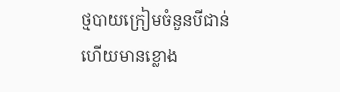ថ្មបាយក្រៀមចំនួនបីជាន់ ហើយមានខ្លោង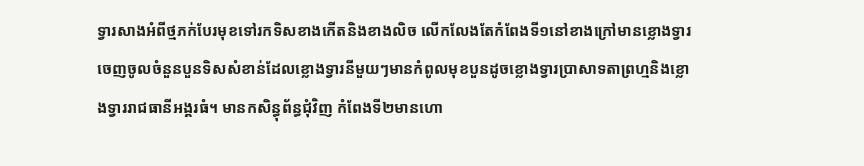ទ្វារសាងអំពីថ្មភក់បែរមុខទៅរកទិសខាងកើតនិងខាងលិច លើកលែងតែកំពែងទី១នៅខាងក្រៅមានខ្លោងទ្វារចេញចូលចំនួនបួនទិសសំខាន់ដែលខ្លោងទ្វារនីមួយៗមានកំពូលមុខបួនដូចខ្លោងទ្វារប្រាសាទតាព្រហ្មនិងខ្លោងទ្វាររាជធានីអង្គរធំ។ មានកសិន្ធុព័ន្ធជុំវិញ កំពែងទី២មានហោ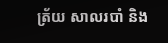ត្រ័យ សាលរបាំ និង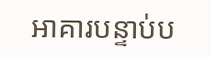អាគារបន្ទាប់ប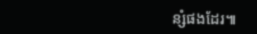ន្សំផងដែរ៕